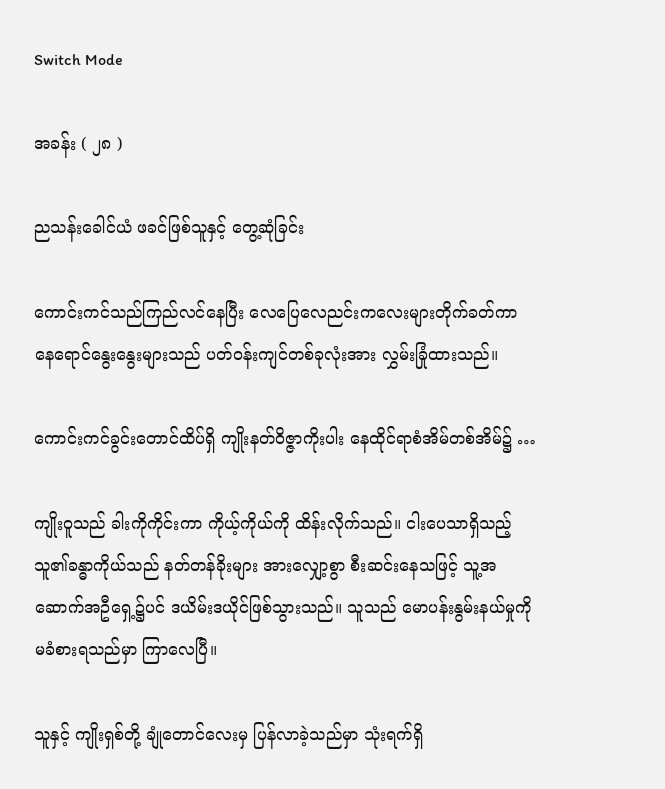Switch Mode

အခန်း ( ၂၈ )

ညသန်းခေါင်ယံ ဖခင်ဖြစ်သူနှင့် တွေ့ဆုံခြင်း

ကောင်းကင်သည်ကြည်လင်နေပြီး လေပြေလေညင်းကလေးများတိုက်ခတ်ကာ နေရောင်နွေးနွေးများသည် ပတ်ဝန်းကျင်တစ်ခုလုံးအား လွှမ်းခြုံထားသည်။

ကောင်းကင်ခွင်းတောင်ထိပ်ရှိ ကျိုးနတ်ဝိဇ္ဇာကိုးပါး နေထိုင်ရာစံအိမ်တစ်အိမ်၌ …

ကျိုးဝူသည် ခါးကိုကိုင်းကာ ကိုယ့်ကိုယ်ကို ထိန်းလိုက်သည်။ ငါးပေသာရှိသည့် သူ၏ခန္ဓာကိုယ်သည် နတ်တန်ခိုးများ အားလျှော့စွာ စီးဆင်းနေသဖြင့် သူ့အဆောက်အဦရှေ့၌ပင် ဒယိမ်းဒယိုင်ဖြစ်သွားသည်။ သူသည် မောပန်းနွမ်းနယ်မှုကို မခံစားရသည်မှာ ကြာလေပြီ။

သူနှင့် ကျိုးရှစ်တို့ ချုံတောင်လေးမှ ပြန်လာခဲ့သည်မှာ သုံးရက်ရှိ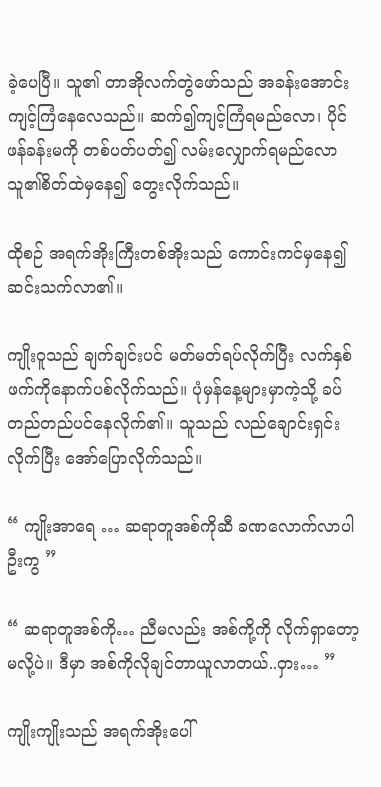ခဲ့ပေပြီ။ သူ၏ တာအိုလက်တွဲဖော်သည် အခန်းအောင်းကျင့်ကြံနေလေသည်။ ဆက်၍ကျင့်ကြံရမည်လော၊ ပိုင်ဖန်ခန်းမကို တစ်ပတ်ပတ်၍ လမ်းလျှောက်ရမည်လော သူ၏စိတ်ထဲမှနေ၍ တွေးလိုက်သည်။

ထိုစဉ် အရက်အိုးကြီးတစ်အိုးသည် ကောင်းကင်မှနေ၍ ဆင်းသက်လာ၏။

ကျိုးဝူသည် ချက်ချင်းပင် မတ်မတ်ရပ်လိုက်ပြီး လက်နှစ်ဖက်ကိုနောက်ပစ်လိုက်သည်။ ပုံမှန်နေ့များမှာကဲ့သို့ ခပ်တည်တည်ပင်နေလိုက်၏။ သူသည် လည်ချောင်းရှင်းလိုက်ပြီး အော်ပြောလိုက်သည်။

“ ကျိုးအာရေ … ဆရာတူအစ်ကိုဆီ ခဏလောက်လာပါဦးကွ ”

“ ဆရာတူအစ်ကို… ညီမလည်း အစ်ကို့ကို လိုက်ရှာတော့မလို့ပဲ။ ဒီမှာ အစ်ကိုလိုချင်တာယူလာတယ်..ဝှား… ”

ကျိုးကျိုးသည် အရက်အိုးပေါ်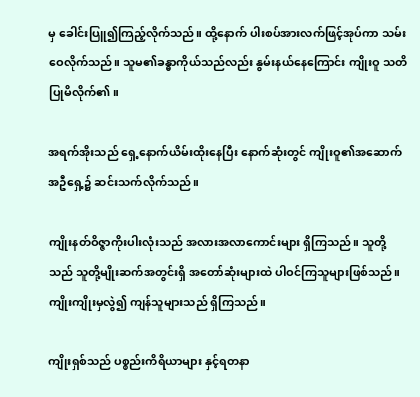မှ ခေါင်းပြူ၍ကြည့်လိုက်သည်။ ထို့နောက် ပါးစပ်အားလက်ဖြင့်အုပ်ကာ သမ်းဝေလိုက်သည်။ သူမ၏ခန္ဓာကိုယ်သည်လည်း နွမ်းနယ်နေကြောင်း ကျိုးဝူ သတိပြုမိလိုက်၏။

အရက်အိုးသည် ရှေ့နောက်ယိမ်းထိုးနေပြီး နောက်ဆုံးတွင် ကျိုးဝူ၏အဆောက်အဦရှေ့၌ ဆင်းသက်လိုက်သည်။

ကျိုးနတ်ဝိဇ္ဇာကိုးပါးလုံးသည် အလားအလာကောင်းများ ရှိကြသည်။ သူတို့သည် သူတို့မျိုးဆက်အတွင်းရှိ အတော်ဆုံးများထဲ ပါဝင်ကြသူများဖြစ်သည်။ ကျိုးကျိုးမှလွဲ၍ ကျန်သူများသည် ရှိကြသည်။

ကျိုးရှစ်သည် ပစ္စည်းကိရိယာများ နှင့်ရတနာ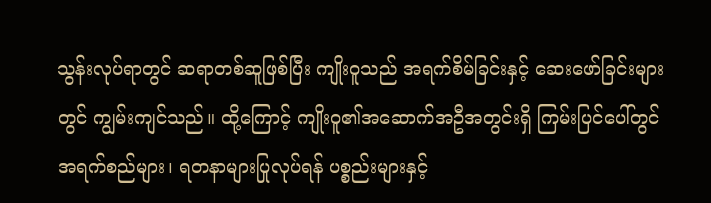သွန်းလုပ်ရာတွင် ဆရာတစ်ဆူဖြစ်ပြီး ကျိုးဝူသည် အရက်စိမ်ခြင်းနှင့် ဆေးဖော်ခြင်းများတွင် ကျွမ်းကျင်သည်။ ထို့ကြောင့် ကျိုးဝူ၏အဆောက်အဦအတွင်းရှိ ကြမ်းပြင်ပေါ်တွင် အရက်စည်များ၊ ရတနာများပြုလုပ်ရန် ပစ္စည်းများနှင့်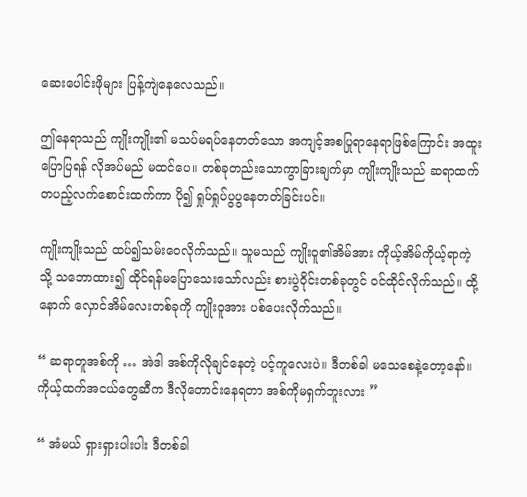ဆေးပေါင်းဖိုများ ပြန့်ကျဲနေလေသည်။

ဤနေရာသည် ကျိုးကျိုး၏ မသပ်မရပ်နေတတ်သော အကျင့်အစပြုရာနေရာဖြစ်ကြောင်း အထူးပြောပြရန် လိုအပ်မည် မထင်ပေ။ တစ်ခုတည်းသောကွာခြားချက်မှာ ကျိုးကျိုးသည် ဆရာထက်တပည့်လက်စောင်းထက်ကာ ပို၍ ရှုပ်ရှုပ်ပွပွနေတတ်ခြင်းပင်။

ကျိုးကျိုးသည် ထပ်၍သမ်းဝေလိုက်သည်။ သူမသည် ကျိုးဝူ၏အိမ်အား ကိုယ့်အိမ်ကိုယ့်ရာကဲ့သို့ သဘောထား၍ ထိုင်ရန်မပြောသေးသော်လည်း စားပွဲဝိုင်းတစ်ခုတွင် ဝင်ထိုင်လိုက်သည်။ ထို့နောက် လှောင်အိမ်လေးတစ်ခုကို ကျိုးဝူအား ပစ်ပေးလိုက်သည်။

“ ဆရာတူအစ်ကို … အဲဒါ အစ်ကိုလိုချင်နေတဲ့ ပင့်ကူလေးပဲ။ ဒီတစ်ခါ မသေစေနဲ့တော့နော်။ ကိုယ့်ထက်အငယ်တွေဆီက ဒီလိုတောင်းနေရတာ အစ်ကိုမရှက်ဘူးလား ”

“ အံမယ် ရှားရှားပါးပါး ဒီတစ်ခါ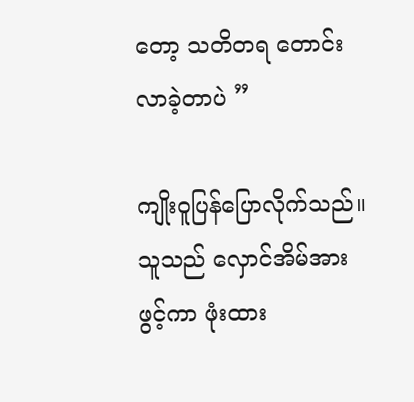တော့ သတိတရ တောင်းလာခဲ့တာပဲ ”

ကျိုးဝူပြန်ပြောလိုက်သည်။ သူသည် လှောင်အိမ်အားဖွင့်ကာ ဖုံးထား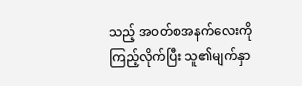သည့် အဝတ်စအနက်လေးကိုကြည့်လိုက်ပြီး သူ၏မျက်နှာ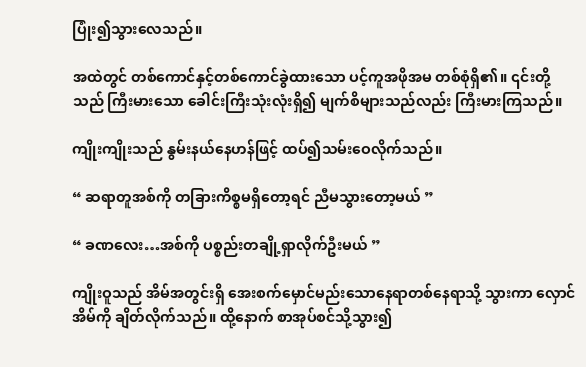ပြုံး၍သွားလေသည်။

အထဲတွင် တစ်ကောင်နှင့်တစ်ကောင်ခွဲထားသော ပင့်ကူအဖိုအမ တစ်စုံရှိ၏။ ၎င်းတို့သည် ကြီးမားသော ခေါင်းကြီးသုံးလုံးရှိ၍ မျက်စိများသည်လည်း ကြီးမားကြသည်။

ကျိုးကျိုးသည် နွမ်းနယ်နေဟန်ဖြင့် ထပ်၍သမ်းဝေလိုက်သည်။

“ ဆရာတူအစ်ကို တခြားကိစ္စမရှိတော့ရင် ညီမသွားတော့မယ် ”

“ ခဏလေး…အစ်ကို ပစ္စည်းတချို့ရှာလိုက်ဦးမယ် ”

ကျိုးဝူသည် အိမ်အတွင်းရှိ အေးစက်မှောင်မည်းသောနေရာတစ်နေရာသို့ သွားကာ လှောင်အိမ်ကို ချိတ်လိုက်သည်။ ထို့နောက် စာအုပ်စင်သို့သွား၍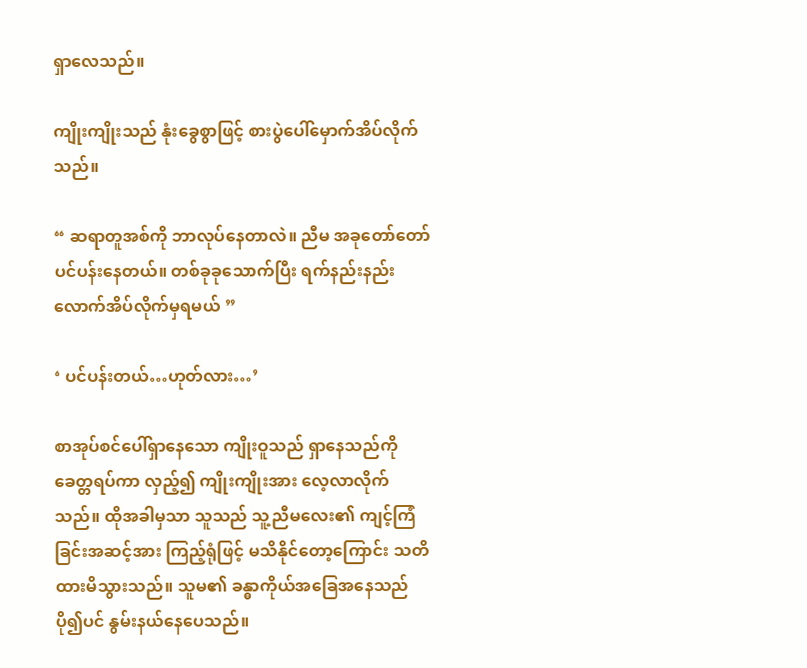ရှာလေသည်။

ကျိုးကျိုးသည် နုံးခွေစွာဖြင့် စားပွဲပေါ်မှောက်အိပ်လိုက်သည်။

“ ဆရာတူအစ်ကို ဘာလုပ်နေတာလဲ။ ညီမ အခုတော်တော်ပင်ပန်းနေတယ်။ တစ်ခုခုသောက်ပြီး ရက်နည်းနည်းလောက်အိပ်လိုက်မှရမယ် ”

‘ ပင်ပန်းတယ်…ဟုတ်လား…’

စာအုပ်စင်ပေါ်ရှာနေသော ကျိုးဝူသည် ရှာနေသည်ကိုခေတ္တရပ်ကာ လှည့်၍ ကျိုးကျိုးအား လေ့လာလိုက်သည်။ ထိုအခါမှသာ သူသည် သူ့ညီမလေး၏ ကျင့်ကြံခြင်းအဆင့်အား ကြည့်ရုံဖြင့် မသိနိုင်တော့ကြောင်း သတိထားမိသွားသည်။ သူမ၏ ခန္ဓာကိုယ်အခြေအနေသည် ပို၍ပင် နွမ်းနယ်နေပေသည်။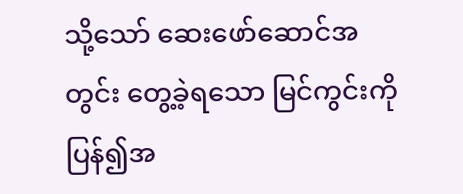သို့သော် ဆေးဖော်ဆောင်အတွင်း တွေ့ခဲ့ရသော မြင်ကွင်းကို ပြန်၍အ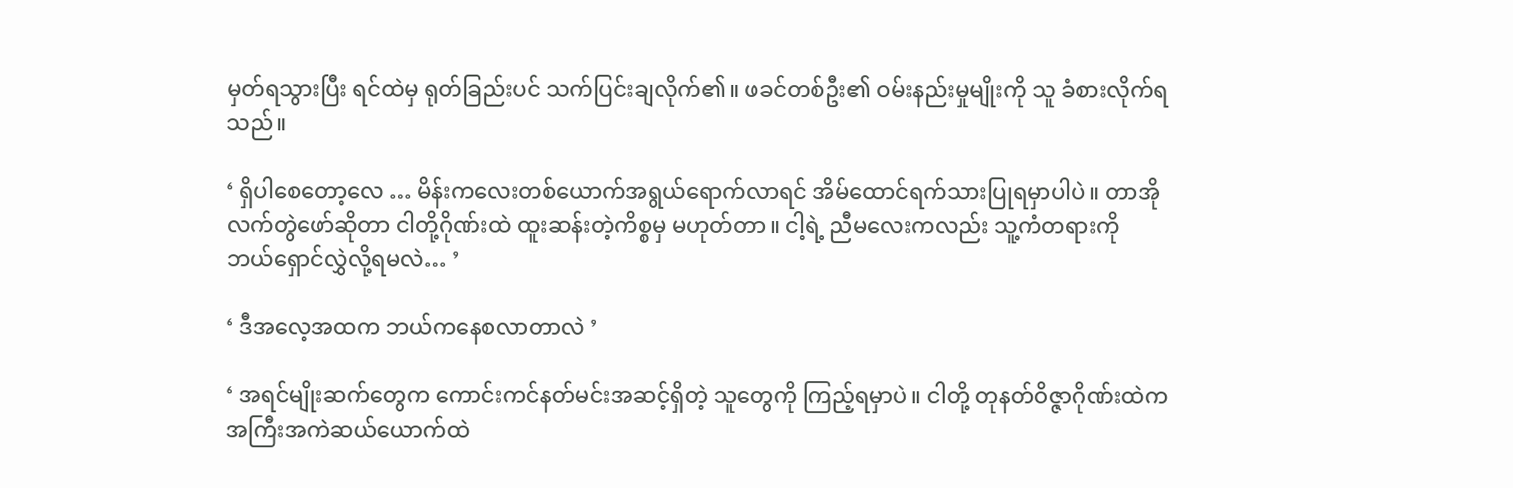မှတ်ရသွားပြီး ရင်ထဲမှ ရုတ်ခြည်းပင် သက်ပြင်းချလိုက်၏။ ဖခင်တစ်ဦး၏ ဝမ်းနည်းမှုမျိုးကို သူ ခံစားလိုက်ရသည်။

‘ ရှိပါစေတော့လေ … မိန်းကလေးတစ်ယောက်အရွယ်ရောက်လာရင် အိမ်ထောင်ရက်သားပြုရမှာပါပဲ။ တာအိုလက်တွဲဖော်ဆိုတာ ငါတို့ဂိုဏ်းထဲ ထူးဆန်းတဲ့ကိစ္စမှ မဟုတ်တာ။ ငါ့ရဲ့ ညီမလေးကလည်း သူ့ကံတရားကို ဘယ်ရှောင်လွှဲလို့ရမလဲ… ’

‘ ဒီအလေ့အထက ဘယ်ကနေစလာတာလဲ ’

‘ အရင်မျိုးဆက်တွေက ကောင်းကင်နတ်မင်းအဆင့်ရှိတဲ့ သူတွေကို ကြည့်ရမှာပဲ။ ငါတို့ တုနတ်ဝိဇ္ဇာဂိုဏ်းထဲက အကြီးအကဲဆယ်ယောက်ထဲ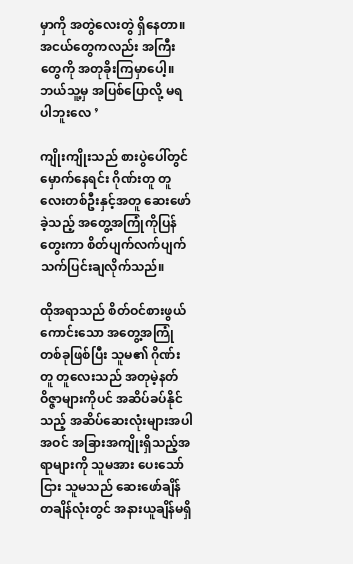မှာကို အတွဲလေးတွဲ ရှိနေတာ။ အငယ်တွေကလည်း အကြီးတွေကို အတုခိုးကြမှာပေါ့။ ဘယ်သူ့မှ အပြစ်ပြောလို့ မရပါဘူးလေ ’

ကျိုးကျိုးသည် စားပွဲပေါ်တွင် မှောက်နေရင်း ဂိုဏ်းတူ တူလေးတစ်ဦးနှင့်အတူ ဆေးဖော်ခဲ့သည့် အတွေ့အကြုံကိုပြန်တွေးကာ စိတ်ပျက်လက်ပျက် သက်ပြင်းချလိုက်သည်။

ထိုအရာသည် စိတ်ဝင်စားဖွယ်ကောင်းသော အတွေ့အကြုံတစ်ခုဖြစ်ပြီး သူမ၏ ဂိုဏ်းတူ တူလေးသည် အတုမဲ့နတ်ဝိဇ္ဇာများကိုပင် အဆိပ်ခပ်နိုင်သည့် အဆိပ်ဆေးလုံးများအပါအဝင် အခြားအကျိုးရှိသည့်အရာများကို သူမအား ပေးသော်ငြား သူမသည် ဆေးဖော်ချိန်တချိန်လုံးတွင် အနားယူချိန်မရှိ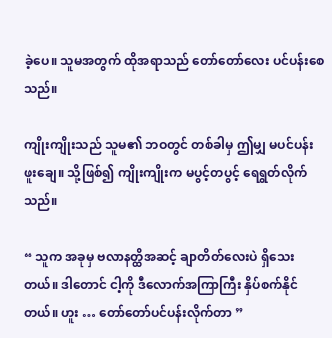ခဲ့ပေ။ သူမအတွက် ထိုအရာသည် တော်တော်လေး ပင်ပန်းစေသည်။

ကျိုးကျိုးသည် သူမ၏ ဘဝတွင် တစ်ခါမှ ဤမျှ မပင်ပန်းဖူးချေ။ သို့ဖြစ်၍ ကျိုးကျိုးက မပွင့်တပွင့် ရေရွတ်လိုက်သည်။

“ သူက အခုမှ ဗလာနတ္ထိအဆင့် ချာတိတ်လေးပဲ ရှိသေးတယ်။ ဒါတောင် ငါ့ကို ဒီလောက်အကြာကြီး နှိပ်စက်နိုင်တယ်။ ဟူး … တော်တော်ပင်ပန်းလိုက်တာ ”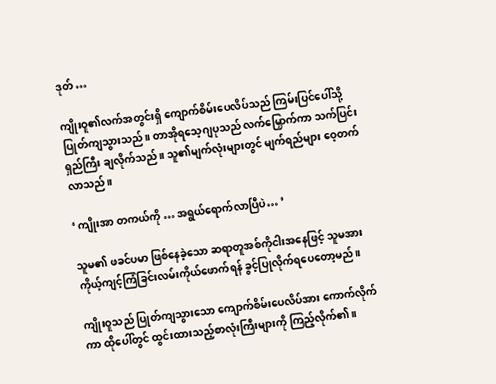ဒုတ် …

ကျိုးဝူ၏လက်အတွင်းရှိ ကျောက်စိမ်းပေလိပ်သည် ကြမ်းပြင်ပေါ်သို့ ပြုတ်ကျသွားသည်။ တာအိုရသေ့ဂျပုသည် လက်မြှောက်ကာ သက်ပြင်းရှည်ကြီး ချလိုက်သည်။ သူ၏မျက်လုံးများတွင် မျက်ရည်များ ဝေ့တက်လာသည်။

‘ ကျိုးအာ တကယ်ကို … အရွယ်ရောက်လာပြီပဲ… ’

သူမ၏ ဖခင်ပမာ ဖြစ်နေခဲ့သော ဆရာတူအစ်ကိုငါးအနေဖြင့် သူမအား ကိုယ့်ကျင့်ကြံခြင်းလမ်းကိုယ်ဖောက်ရန် ခွင့်ပြုလိုက်ရပေတော့မည်။

ကျိုးဝူသည် ပြုတ်ကျသွားသော ကျောက်စိမ်းပေလိပ်အား ကောက်လိုက်ကာ ထိုပေါ်တွင် ထွင်းထားသည့်စာလုံးကြီးများကို ကြည့်လိုက်၏။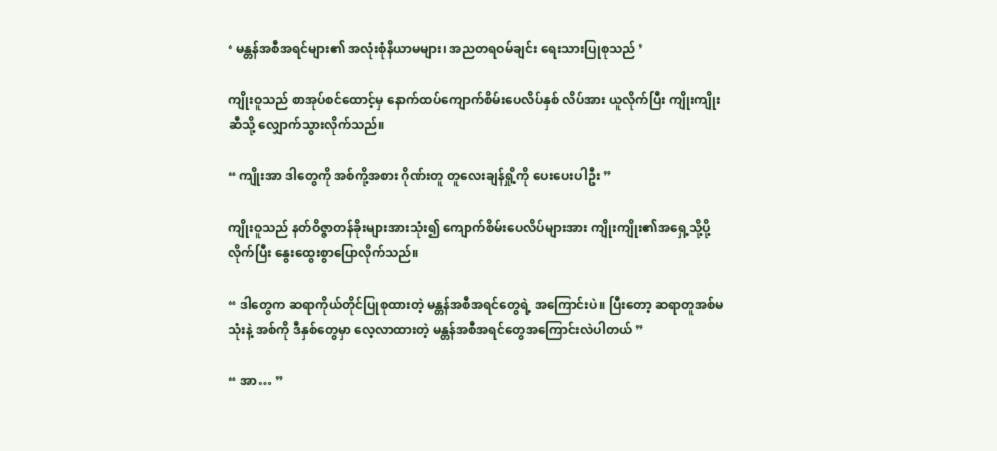‘ မန္တန်အစီအရင်များ၏ အလုံးစုံနိယာမများ၊ အညတရဝမ်ချင်း ရေးသားပြုစုသည် ’

ကျိုးဝူသည် စာအုပ်စင်ထောင့်မှ နောက်ထပ်ကျောက်စိမ်းပေလိပ်နှစ် လိပ်အား ယူလိုက်ပြီး ကျိုးကျိုးဆီသို့ လျှောက်သွားလိုက်သည်။

“ ကျိုးအာ ဒါတွေကို အစ်ကို့အစား ဂိုဏ်းတူ တူလေးချန်ရှို့ကို ပေးပေးပါဦး ”

ကျိုးဝူသည် နတ်ဝိဇ္ဇာတန်ခိုးများအားသုံး၍ ကျောက်စိမ်းပေလိပ်များအား ကျိုးကျိုး၏အရှေ့သို့ပို့လိုက်ပြီး နွေးထွေးစွာပြောလိုက်သည်။

“ ဒါတွေက ဆရာကိုယ်တိုင်ပြုစုထားတဲ့ မန္တန်အစီအရင်တွေရဲ့ အကြောင်းပဲ။ ပြီးတော့ ဆရာတူအစ်မသုံးနဲ့ အစ်ကို ဒီနှစ်တွေမှာ လေ့လာထားတဲ့ မန္တန်အစီအရင်တွေအကြောင်းလဲပါတယ် ”

“ အာ… ”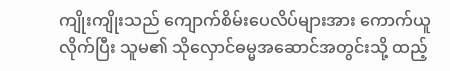ကျိုးကျိုးသည် ကျောက်စိမ်းပေလိပ်များအား ကောက်ယူလိုက်ပြီး သူမ၏ သိုလှောင်ဓမ္မအဆောင်အတွင်းသို့ ထည့်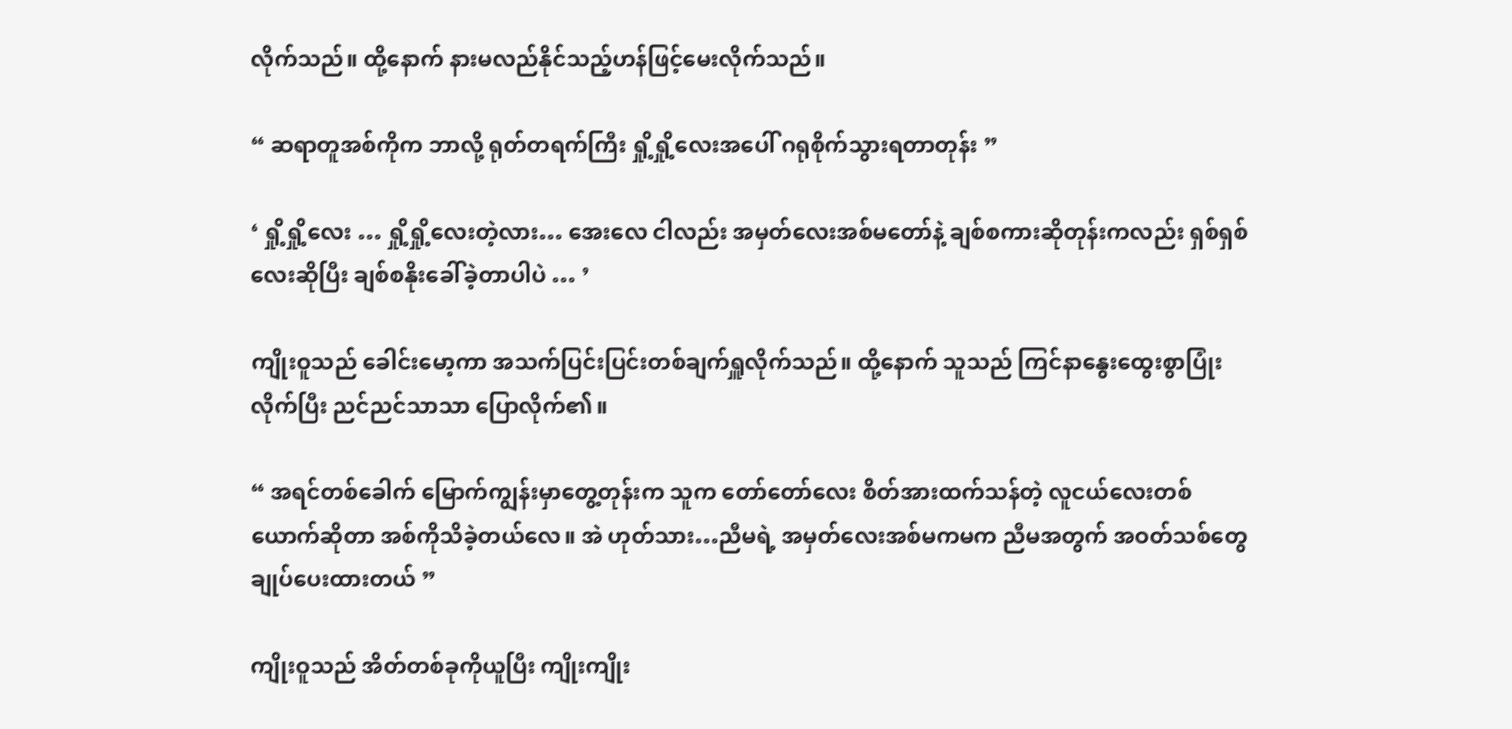လိုက်သည်။ ထို့နောက် နားမလည်နိုင်သည့်ဟန်ဖြင့်မေးလိုက်သည်။

“ ဆရာတူအစ်ကိုက ဘာလို့ ရုတ်တရက်ကြီး ရှို့ရှို့လေးအပေါ် ဂရုစိုက်သွားရတာတုန်း ”

‘ ရှို့ရှို့လေး … ရှို့ရှို့လေးတဲ့လား… အေးလေ ငါလည်း အမှတ်လေးအစ်မတော်နဲ့ ချစ်စကားဆိုတုန်းကလည်း ရှစ်ရှစ်လေးဆိုပြီး ချစ်စနိုးခေါ်ခဲ့တာပါပဲ … ’

ကျိုးဝူသည် ခေါင်းမော့ကာ အသက်ပြင်းပြင်းတစ်ချက်ရှူလိုက်သည်။ ထို့နောက် သူသည် ကြင်နာနွေးထွေးစွာပြုံးလိုက်ပြီး ညင်ညင်သာသာ ပြောလိုက်၏။

“ အရင်တစ်ခေါက် မြောက်ကျွန်းမှာတွေ့တုန်းက သူက တော်တော်လေး စိတ်အားထက်သန်တဲ့ လူငယ်လေးတစ်ယောက်ဆိုတာ အစ်ကိုသိခဲ့တယ်လေ။ အဲ ဟုတ်သား…ညီမရဲ့ အမှတ်လေးအစ်မကမက ညီမအတွက် အဝတ်သစ်တွေ ချုပ်ပေးထားတယ် ”

ကျိုးဝူသည် အိတ်တစ်ခုကိုယူပြီး ကျိုးကျိုး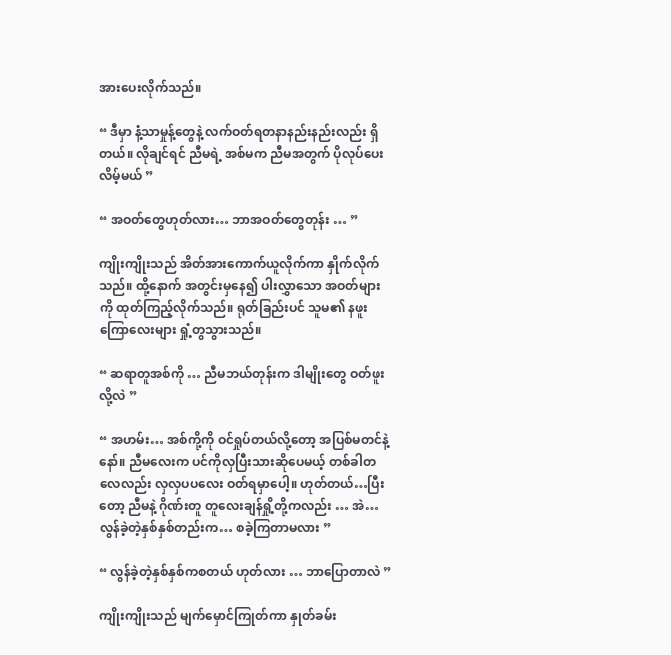အားပေးလိုက်သည်။

“ ဒီမှာ နံ့သာမှုန့်တွေနဲ့ လက်ဝတ်ရတနာနည်းနည်းလည်း ရှိတယ်။ လိုချင်ရင် ညီမရဲ့ အစ်မက ညီမအတွက် ပိုလုပ်ပေးလိမ့်မယ် ”

“ အဝတ်တွေဟုတ်လား… ဘာအဝတ်တွေတုန်း … ”

ကျိုးကျိုးသည် အိတ်အားကောက်ယူလိုက်ကာ နှိုက်လိုက်သည်။ ထို့နောက် အတွင်းမှနေ၍ ပါးလွှာသော အဝတ်များကို ထုတ်ကြည့်လိုက်သည်။ ရုတ်ခြည်းပင် သူမ၏ နဖူးကြောလေးများ ရှုံ့တွသွားသည်။

“ ဆရာတူအစ်ကို … ညီမဘယ်တုန်းက ဒါမျိုးတွေ ဝတ်ဖူးလို့လဲ ”

“ အဟမ်း… အစ်ကို့ကို ဝင်ရှုပ်တယ်လို့တော့ အပြစ်မတင်နဲ့နော်။ ညီမလေးက ပင်ကိုလှပြီးသားဆိုပေမယ့် တစ်ခါတလေလည်း လှလှပပလေး ဝတ်ရမှာပေါ့။ ဟုတ်တယ်…ပြီးတော့ ညီမနဲ့ ဂိုဏ်းတူ တူလေးချန်ရှို့တို့ကလည်း … အဲ… လွန်ခဲ့တဲ့နှစ်နှစ်တည်းက… စခဲ့ကြတာမလား ”

“ လွန်ခဲ့တဲ့နှစ်နှစ်ကစတယ် ဟုတ်လား … ဘာပြောတာလဲ ”

ကျိုးကျိုးသည် မျက်မှောင်ကြုတ်ကာ နှုတ်ခမ်း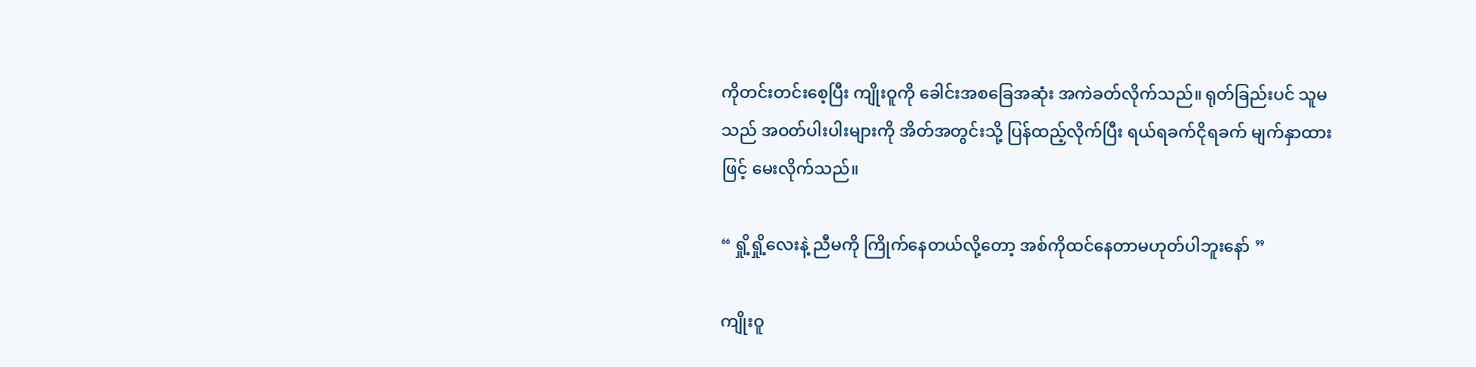ကိုတင်းတင်းစေ့ပြီး ကျိုးဝူကို ခေါင်းအစခြေအဆုံး အကဲခတ်လိုက်သည်။ ရုတ်ခြည်းပင် သူမသည် အဝတ်ပါးပါးများကို အိတ်အတွင်းသို့ ပြန်ထည့်လိုက်ပြီး ရယ်ရခက်ငိုရခက် မျက်နှာထားဖြင့် မေးလိုက်သည်။

“ ရှို့ရှို့လေးနဲ့ ညီမကို ကြိုက်နေတယ်လို့တော့ အစ်ကိုထင်နေတာမဟုတ်ပါဘူးနော် ”

ကျိုးဝူ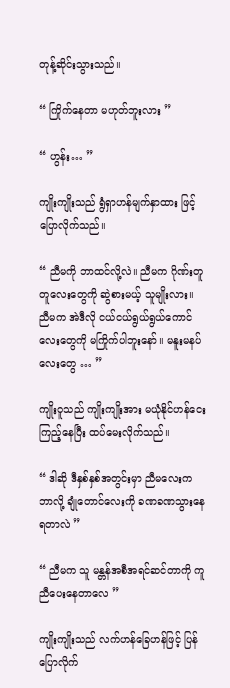တုန့်ဆိုင်းသွားသည်။

“ ကြိုက်နေတာ မဟုတ်ဘူးလား ”

“ ဟွန်း… ”

ကျိုးကျိုးသည် ရွံရှာဟန်မျက်နှာထား ဖြင့် ပြောလိုက်သည်။

“ ညီမကို ဘာထင်လို့လဲ။ ညီမက ဂိုဏ်းတူ တူလေးတွေကို ဆွဲစားမယ့် သူမျိုးလား။ ညီမက အဲဒီလို ငယ်ငယ်ရွယ်ရွယ်ကောင်လေးတွေကို မကြိုက်ပါဘူးနော်။ မနူးမနပ်လေးတွေ … ”

ကျိုးဝူသည် ကျိုးကျိုးအား မယုံနိုင်ဟန်ငေးကြည့်နေပြီး ထပ်မေးလိုက်သည်။

“ ဒါဆို ဒီနှစ်နှစ်အတွင်းမှာ ညီမလေးက ဘာလို့ ချုံတောင်လေးကို ခဏခဏသွားနေရတာလဲ ”

“ ညီမက သူ မန္တန်အစီအရင်ဆင်တာကို ကူညီပေးနေတာလေ ”

ကျိုးကျိုးသည် လက်ဟန်ခြေဟန်ဖြင့် ပြန်ပြောလိုက်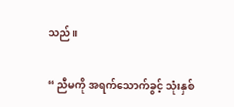သည်။

“ ညီမကို အရက်သောက်ခွင့် သုံးနှစ်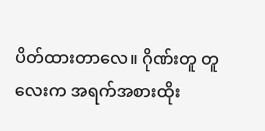ပိတ်ထားတာလေ။ ဂိုဏ်းတူ တူလေးက အရက်အစားထိုး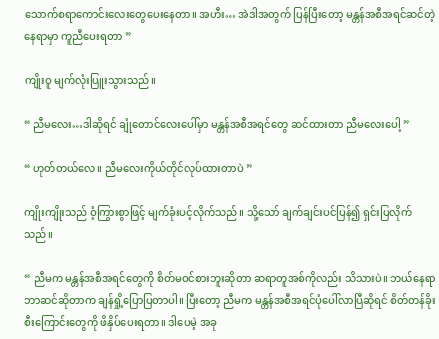သောက်စရာကောင်းလေးတွေပေးနေတာ။ အဟီး… အဲဒါအတွက် ပြန်ပြီးတော့ မန္တန်အစီအရင်ဆင်တဲ့ နေရာမှာ ကူညီပေးရတာ ”

ကျိုးဝူ မျက်လုံးပြူးသွားသည်။

“ ညီမလေး…ဒါဆိုရင် ချုံတောင်လေးပေါ်မှာ မန္တန်အစီအရင်တွေ ဆင်ထားတာ ညီမလေးပေါ့ ”

“ ဟုတ်တယ်လေ။ ညီမလေးကိုယ်တိုင်လုပ်ထားတာပဲ ”

ကျိုးကျိုးသည် ဝံ့ကြွားစွာဖြင့် မျက်ခုံးပင့်လိုက်သည်။ သို့သော် ချက်ချင်းပင်ပြန်၍ ရှင်းပြလိုက်သည်။

“ ညီမက မန္တန်အစီအရင်တွေကို စိတ်မဝင်စားဘူးဆိုတာ ဆရာတူအစ်ကိုလည်း သိသားပဲ။ ဘယ်နေရာ ဘာဆင်ဆိုတာက ချန်ရှို့ပြောပြတာပါ။ ပြီးတော့ ညီမက မန္တန်အစီအရင်ပုံပေါ်လာပြီဆိုရင် စိတ်တန်ခိုးစီးကြောင်းတွေကို ဖိနှိပ်ပေးရတာ။ ဒါပေမဲ့ အခု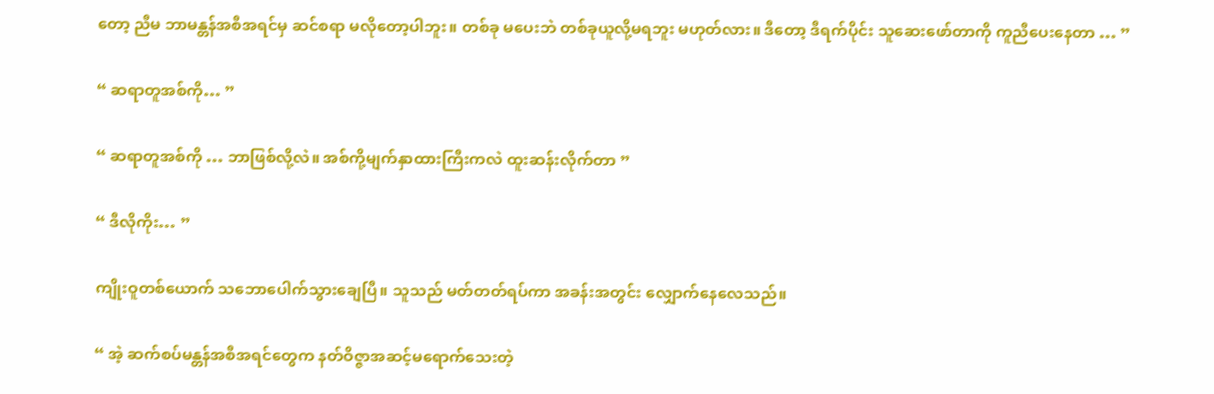တော့ ညီမ ဘာမန္တန်အစီအရင်မှ ဆင်စရာ မလိုတော့ပါဘူး။ တစ်ခု မပေးဘဲ တစ်ခုယူလို့မရဘူး မဟုတ်လား။ ဒီတော့ ဒီရက်ပိုင်း သူဆေးဖော်တာကို ကူညီပေးနေတာ … ”

“ ဆရာတူအစ်ကို… ”

“ ဆရာတူအစ်ကို … ဘာဖြစ်လို့လဲ။ အစ်ကို့မျက်နှာထားကြီးကလဲ ထူးဆန်းလိုက်တာ ”

“ ဒီလိုကိုး… ”

ကျိုးဝူတစ်ယောက် သဘောပေါက်သွားချေပြီ။ သူသည် မတ်တတ်ရပ်ကာ အခန်းအတွင်း လျှောက်နေလေသည်။

“ အဲ့ ဆက်စပ်မန္တန်အစီအရင်တွေက နတ်ဝိဇ္ဇာအဆင့်မရောက်သေးတဲ့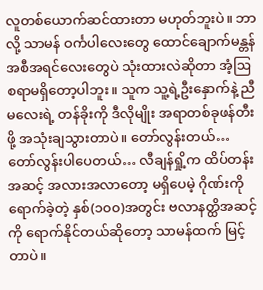လူတစ်ယောက်ဆင်ထားတာ မဟုတ်ဘူးပဲ။ ဘာလို့ သာမန် ဝင်္ကပါလေးတွေ ထောင်ချောက်မန္တန်အစီအရင်လေးတွေပဲ သုံးထားလဲဆိုတာ အံ့ဩစရာမရှိတော့ပါဘူး။ သူက သူ့ရဲ့ဦးနှောက်နဲ့ ညီမလေးရဲ့ တန်ခိုးကို ဒီလိုမျိုး အရာတစ်ခုဖန်တီးဖို့ အသုံးချသွားတာပဲ။ တော်လွန်းတယ်…တော်လွန်းပါပေတယ်… လီချန်ရှို့က ထိပ်တန်းအဆင့် အလားအလာ‌တော့ မရှိပေမဲ့ ဂိုဏ်းကိုရောက်ခဲ့တဲ့ နှစ်(၁၀၀)အတွင်း ဗလာနတ္ထိအဆင့်ကို ရောက်နိုင်တယ်ဆိုတော့ သာမန်ထက် မြင့်တာပဲ။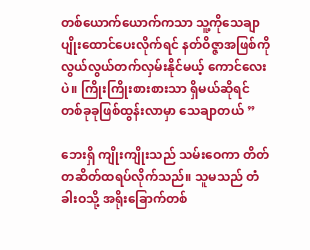တစ်ယောက်ယောက်ကသာ သူ့ကိုသေချာပျိုးထောင်ပေးလိုက်ရင် နတ်ဝိဇ္ဇာအဖြစ်ကို လွယ်လွယ်တက်လှမ်းနိုင်မယ့် ကောင်လေးပဲ။ ကြိုးကြိုးစားစားသာ ရှိမယ်ဆိုရင် တစ်ခုခုဖြစ်ထွန်းလာမှာ သေချာတယ် ”

ဘေးရှိ ကျိုးကျိုးသည် သမ်းဝေကာ တိတ်တဆိတ်ထရပ်လိုက်သည်။ သူမသည် တံခါးဝသို့ အရိုးခြောက်တစ်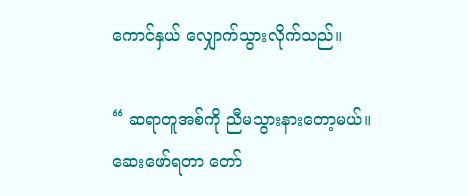ကောင်နှယ် လျှောက်သွားလိုက်သည်။

“ ဆရာတူအစ်ကို ညီမသွားနားတော့မယ်။ ဆေးဖော်ရတာ တော်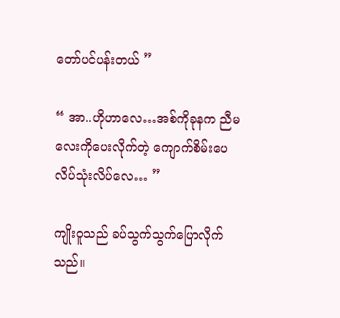တော်ပင်ပန်းတယ် ”

“ အာ..ဟိုဟာလေ…အစ်ကိုခုနက ညီမလေးကိုပေးလိုက်တဲ့ ကျောက်စိမ်းပေလိပ်သုံးလိပ်လေ… ”

ကျိုးဝူသည် ခပ်သွက်သွက်ပြောလိုက်သည်။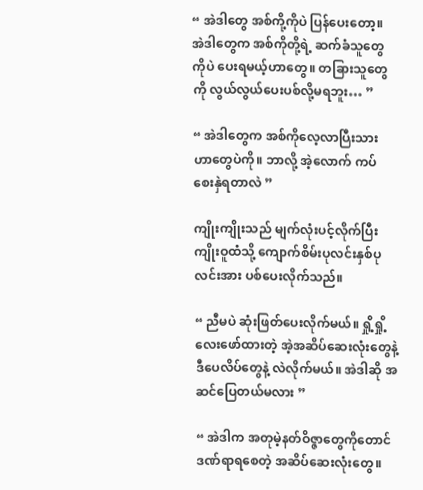“ အဲဒါတွေ အစ်ကို့ကိုပဲ ပြန်ပေးတော့။ အဲဒါတွေက အစ်ကိုတို့ရဲ့ ဆက်ခံသူတွေကိုပဲ ပေးရမယ့်ဟာတွေ။ တခြားသူတွေကို လွယ်လွယ်ပေးပစ်လို့မရဘူး… ”

“ အဲဒါတွေက အစ်ကိုလေ့လာပြီးသား ဟာတွေပဲကို။ ဘာလို့ အဲ့လောက် ကပ်စေးနှဲရတာလဲ ”

ကျိုးကျိုးသည် မျက်လုံးပင့်လိုက်ပြီး ကျိုးဝူထံသို့ ကျောက်စိမ်းပုလင်းနှစ်ပုလင်းအား ပစ်ပေးလိုက်သည်။

“ ညီမပဲ ဆုံးဖြတ်ပေးလိုက်မယ်။ ရှို့ရှို့လေးဖော်ထားတဲ့ အဲ့အဆိပ်ဆေးလုံးတွေနဲ့ ဒီပေလိပ်တွေနဲ့ လဲလိုက်မယ်။ အဲဒါဆို အဆင်ပြေတယ်မလား ”

“ အဲဒါက အတုမဲ့နတ်ဝိဇ္ဇာတွေကိုတောင် ဒဏ်ရာရစေတဲ့ အဆိပ်ဆေးလုံးတွေ။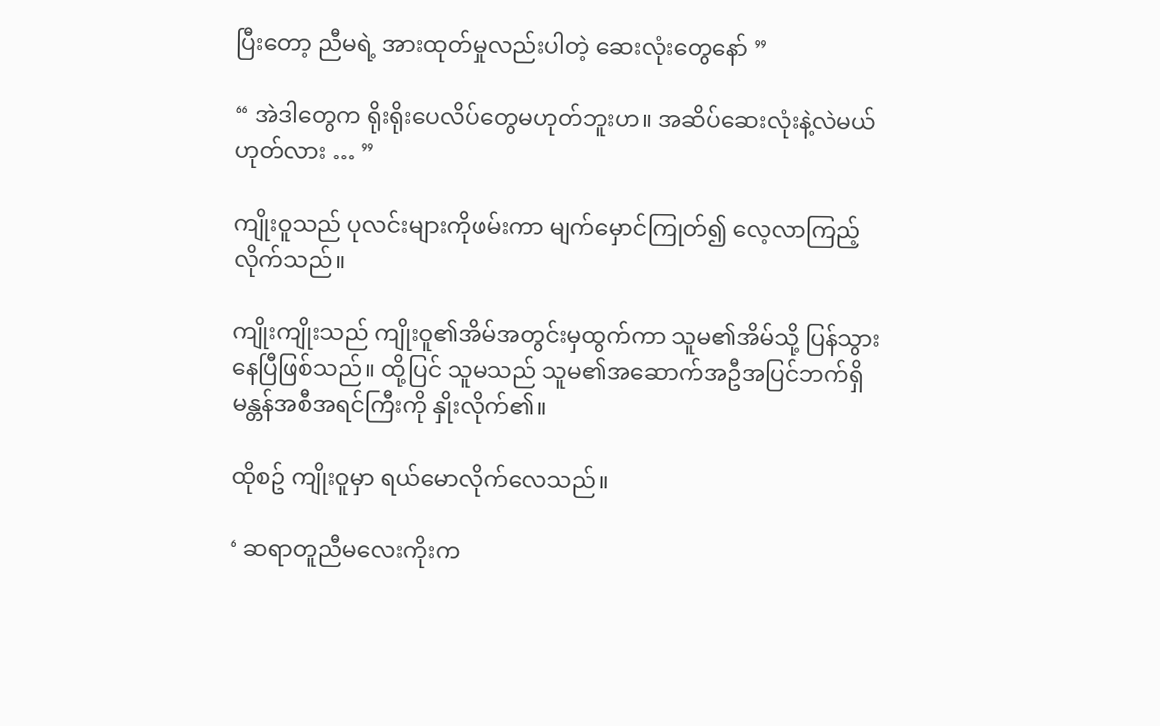ပြီး‌တော့ ညီမရဲ့ အားထုတ်မှုလည်းပါတဲ့ ဆေးလုံးတွေနော် ”

“ အဲဒါတွေက ရိုးရိုးပေလိပ်တွေမဟုတ်ဘူးဟ။ အဆိပ်ဆေးလုံးနဲ့လဲမယ် ဟုတ်လား … ”

ကျိုးဝူသည် ပုလင်းများကိုဖမ်းကာ မျက်မှောင်ကြုတ်၍ လေ့လာကြည့်လိုက်သည်။

ကျိုးကျိုးသည် ကျိုးဝူ၏အိမ်အတွင်းမှထွက်ကာ သူမ၏အိမ်သို့ ပြန်သွားနေပြီဖြစ်သည်။ ထို့ပြင် သူမသည် သူမ၏အဆောက်အဦအပြင်ဘက်ရှိ မန္တန်အစီအရင်ကြီးကို နှိုးလိုက်၏။

ထိုစဥ် ကျိုးဝူမှာ ရယ်မောလိုက်လေသည်။

‘ ဆရာတူညီမလေးကိုးက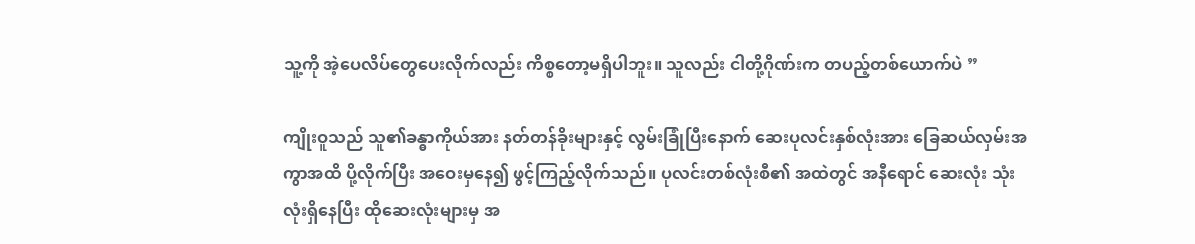သူ့ကို အဲ့ပေလိပ်တွေပေးလိုက်လည်း ကိစ္စတော့မရှိပါဘူး။ သူလည်း ငါတို့ဂိုဏ်းက တပည့်တစ်ယောက်ပဲ ”

ကျိုးဝူသည် သူ၏ခန္ဓာကိုယ်အား နတ်တန်ခိုးများနှင့် လွမ်းခြုံပြီးနောက် ဆေးပုလင်းနှစ်လုံးအား ခြေဆယ်လှမ်းအကွာအထိ ပို့လိုက်ပြီး အဝေးမှနေ၍ ဖွင့်ကြည့်လိုက်သည်။ ပုလင်းတစ်လုံးစီ၏ အထဲတွင် အနီ‌ရောင် ဆေးလုံး သုံးလုံးရှိနေပြီး ထိုဆေးလုံးများမှ အ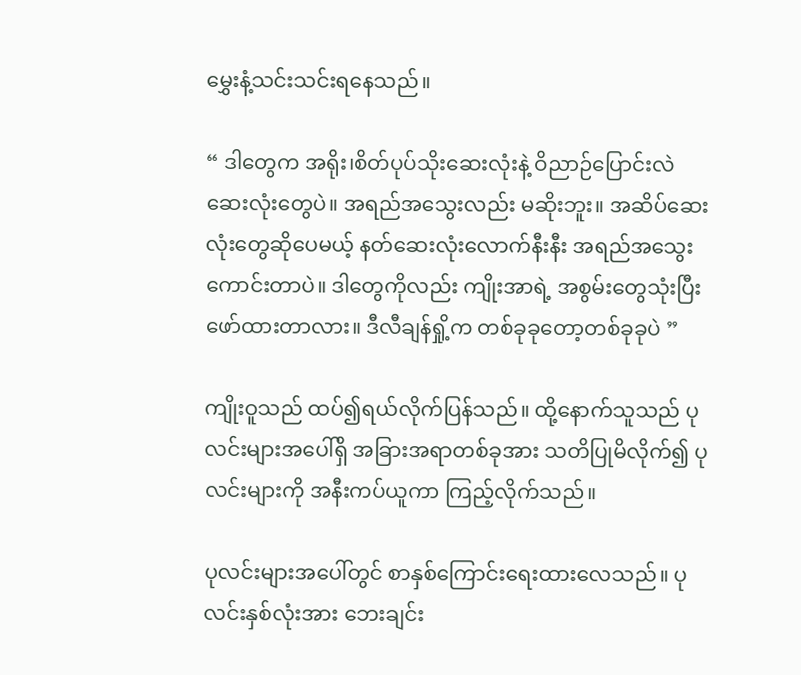မွှေးနံ့သင်းသင်းရနေသည်။

“ ဒါတွေက အရိုး၊စိတ်ပုပ်သိုးဆေးလုံးနဲ့ ဝိညာဉ်ပြောင်းလဲဆေးလုံးတွေပဲ။ အရည်အသွေးလည်း မဆိုးဘူး။ အဆိပ်ဆေးလုံးတွေဆိုပေမယ့် နတ်ဆေးလုံးလောက်နီးနီး အရည်အသွေးကောင်းတာပဲ။ ဒါတွေကိုလည်း ကျိုးအာရဲ့ အစွမ်းတွေသုံးပြီး ဖော်ထားတာလား။ ဒီလီချန်ရှို့က တစ်ခုခုတော့တစ်ခုခုပဲ ”

ကျိုးဝူသည် ထပ်၍ရယ်လိုက်ပြန်သည်။ ထို့နောက်သူသည် ပုလင်းများအပေါ်ရှိ အခြားအရာတစ်ခုအား သတိပြုမိလိုက်၍ ပုလင်းများကို အနီးကပ်ယူကာ ကြည့်လိုက်သည်။

ပုလင်းများအပေါ်တွင် စာနှစ်ကြောင်းရေးထားလေသည်။ ပုလင်းနှစ်လုံးအား ဘေးချင်း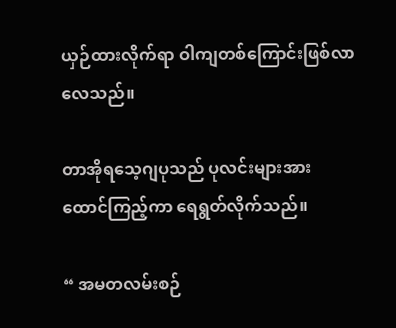ယှဉ်ထားလိုက်ရာ ဝါကျတစ်ကြောင်းဖြစ်လာလေသည်။

တာအိုရသေ့ဂျပုသည် ပုလင်းများအား ထောင်ကြည့်ကာ ရေရွတ်လိုက်သည်။

“ အမတလမ်းစဉ်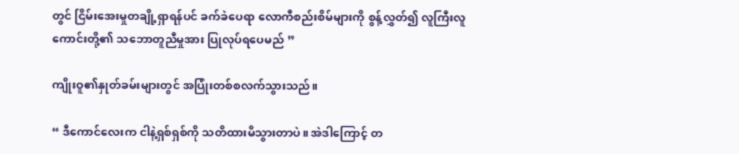တွင် ငြိမ်းအေးမှုတချို့ရှာရန်ပင် ခက်ခဲပေရာ လောကီစည်းစိမ်များကို စွန့်လွှတ်၍ လူကြီးလူကောင်းတို့၏ သဘောတူညီမှုအား ပြုလုပ်ရပေမည် ”

ကျိုးဝူ၏နှုတ်ခမ်းများတွင် အပြုံးတစ်စလက်သွားသည်။

“ ဒီကောင်လေးက ငါနဲ့ရှစ်ရှစ်ကို သတိထားမိသွားတာပဲ။ အဲဒါကြောင့် တ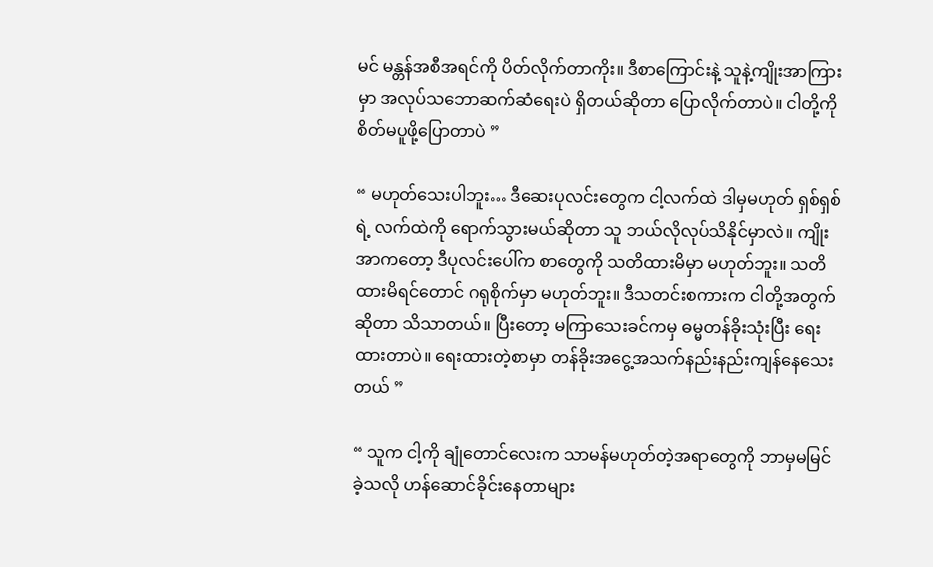မင် မန္တန်အစီအရင်ကို ပိတ်လိုက်တာကိုး။ ဒီစာကြောင်းနဲ့ သူနဲ့ကျိုးအာကြားမှာ အလုပ်သဘောဆက်ဆံရေးပဲ ရှိတယ်ဆိုတာ ပြောလိုက်တာပဲ။ ငါတို့ကို စိတ်မပူဖို့ပြောတာပဲ ”

“ မဟုတ်သေးပါဘူး… ဒီဆေးပုလင်းတွေက ငါ့လက်ထဲ ဒါမှမဟုတ် ရှစ်ရှစ်ရဲ့ လက်ထဲကို ရောက်သွားမယ်ဆိုတာ သူ ဘယ်လိုလုပ်သိနိုင်မှာလဲ။ ကျိုးအာကတော့ ဒီပုလင်းပေါ်က စာတွေကို သတိထားမိမှာ မဟုတ်ဘူး။ သတိထားမိရင်တောင် ဂရုစိုက်မှာ မဟုတ်ဘူး။ ဒီသတင်းစကားက ငါတို့အတွက်ဆိုတာ သိသာတယ်။ ပြီးတော့ မကြာသေးခင်ကမှ ဓမ္မတန်ခိုးသုံးပြီး ရေးထားတာပဲ။ ရေးထားတဲ့စာမှာ တန်ခိုးအငွေ့အသက်နည်းနည်းကျန်နေသေးတယ် ”

“ သူက ငါ့ကို ချုံတောင်လေးက သာမန်မဟုတ်တဲ့အရာတွေကို ဘာမှမမြင်ခဲ့သလို ဟန်ဆောင်ခိုင်းနေတာများ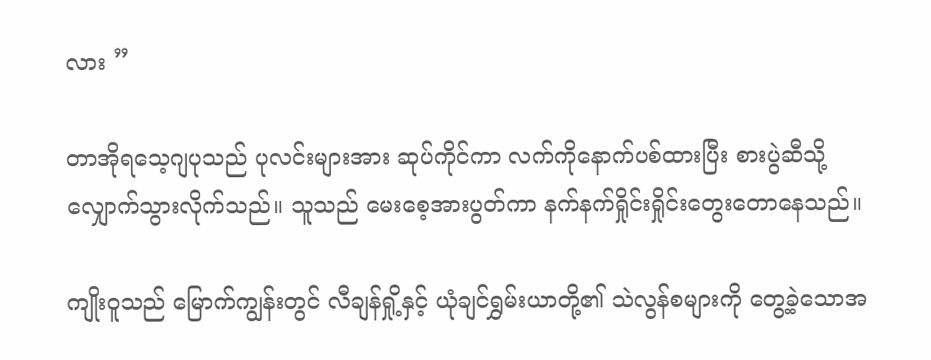လား ”

တာအိုရသေ့ဂျပုသည် ပုလင်းများအား ဆုပ်ကိုင်ကာ လက်ကိုနောက်ပစ်ထားပြီး စားပွဲဆီသို့ လျှောက်သွားလိုက်သည်။ သူသည် မေးစေ့အားပွတ်ကာ နက်နက်ရှိုင်းရှိုင်းတွေးတောနေသည်။

ကျိုးဝူသည် မြောက်ကျွန်းတွင် လီချန်ရှို့နှင့် ယုံချင်ရွှမ်းယာတို့၏ သဲလွန်စများကို တွေ့ခဲ့သောအ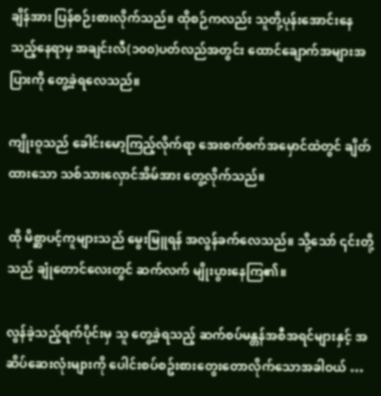ချိန်အား ပြန်စဉ်းစားလိုက်သည်။ ထိုစဉ်ကလည်း သူတို့ပုန်းအောင်းနေသည့်နေရာမှ အချင်းလီ(၁၀၀)ပတ်လည်အတွင်း ထောင်ချောက်အများအပြားကို တွေ့ခဲ့ရလေသည်။

ကျိုးဝူသည် ခေါင်းမော့ကြည့်လိုက်ရာ အေးစက်စက်အမှောင်ထဲတွင် ချိတ်ထားသော သစ်သားလှောင်အိမ်အား တွေ့လိုက်သည်။

ထို မိစ္ဆာပင့်ကူများသည် မွေးမြူရန် အလွန်ခက်လေသည်။ သို့သော် ၎င်းတို့သည် ချုံတောင်လေးတွင် ဆက်လက် မျိုးပွားနေကြ၏။

လွန်ခဲ့သည့်ရက်ပိုင်းမှ သူ တွေ့ခဲ့ရသည့် ဆက်စပ်မန္တန်အစီအရင်များနှင့် အဆိပ်ဆေးလုံးများကို ပေါင်းစပ်စဥ်းစားတွေးတောလိုက်သောအခါဝယ် …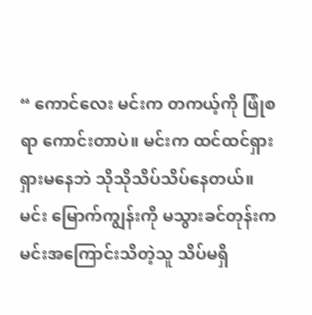“ ကောင်လေး မင်းက တကယ့်ကို ဖြုံစရာ ကောင်းတာပဲ။ မင်းက ထင်ထင်ရှားရှားမနေဘဲ သိုသိုသိပ်သိပ်နေတယ်။ မင်း မြောက်ကျွန်းကို မသွားခင်တုန်းက မင်းအကြောင်းသိတဲ့သူ သိပ်မရှိ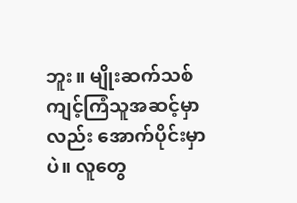ဘူး။ မျိုးဆက်သစ် ကျင့်ကြံသူအဆင့်မှာလည်း အောက်ပိုင်းမှာပဲ။ လူတွေ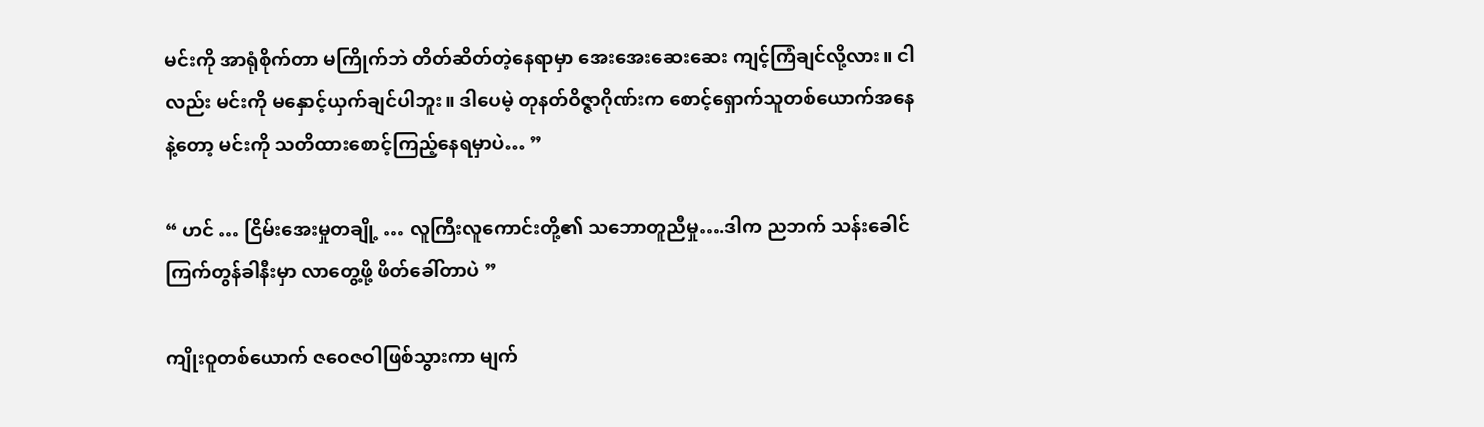မင်းကို အာရုံစိုက်တာ မကြိုက်ဘဲ တိတ်ဆိတ်တဲ့နေရာမှာ အေးအေးဆေးဆေး ကျင့်ကြံချင်လို့လား။ ငါလည်း မင်းကို မနှောင့်ယှက်ချင်ပါဘူး။ ဒါပေမဲ့ တုနတ်ဝိဇ္ဇာဂိုဏ်းက စောင့်ရှောက်သူတစ်ယောက်အနေနဲ့တော့ မင်းကို သတိထားစောင့်ကြည့်နေရမှာပဲ… ”

“ ဟင် … ငြိမ်းအေးမှုတချို့ … လူကြီးလူကောင်းတို့၏ သဘောတူညီမှု….ဒါက ညဘက် သန်းခေါင်ကြက်တွန်ခါနီးမှာ လာတွေ့ဖို့ ဖိတ်ခေါ်တာပဲ ”

ကျိုးဝူတစ်ယောက် ဇဝေဇဝါဖြစ်သွားကာ မျက်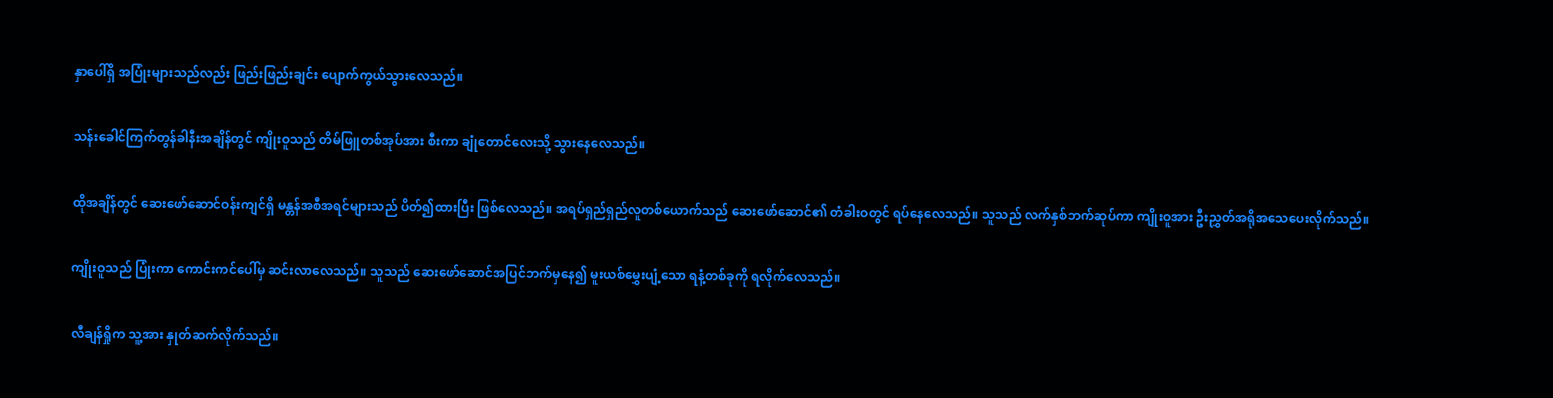နှာပေါ်ရှိ အပြုံးများသည်လည်း ဖြည်းဖြည်းချင်း ပျောက်ကွယ်သွားလေသည်။

သန်းခေါင်ကြက်တွန်ခါနီးအချိန်တွင် ကျိုးဝူသည် တိမ်ဖြူတစ်အုပ်အား စီးကာ ချုံတောင်လေးသို့ သွားနေလေသည်။

ထိုအချိန်တွင် ဆေးဖော်ဆောင်ဝန်းကျင်ရှိ မန္တန်အစီအရင်များသည် ပိတ်၍ထားပြီး ဖြစ်လေသည်။ အရပ်ရှည်ရှည်လူတစ်ယောက်သည် ဆေးဖော်ဆောင်၏ တံခါးဝတွင် ရပ်နေလေသည်။ သူသည် လက်နှစ်ဘက်ဆုပ်ကာ ကျိုးဝူအား ဦးညွှတ်အရိုအသေပေးလိုက်သည်။

ကျိုးဝူသည် ပြုံးကာ ကောင်းကင်ပေါ်မှ ဆင်းလာလေသည်။ သူသည် ဆေးဖော်ဆောင်အပြင်ဘက်မှနေ၍ မူးယစ်မွှေးပျံ့သော ရနံ့တစ်ခုကို ရလိုက်လေသည်။

လီချန်ရှိုက သူ့အား နှုတ်ဆက်လိုက်သည်။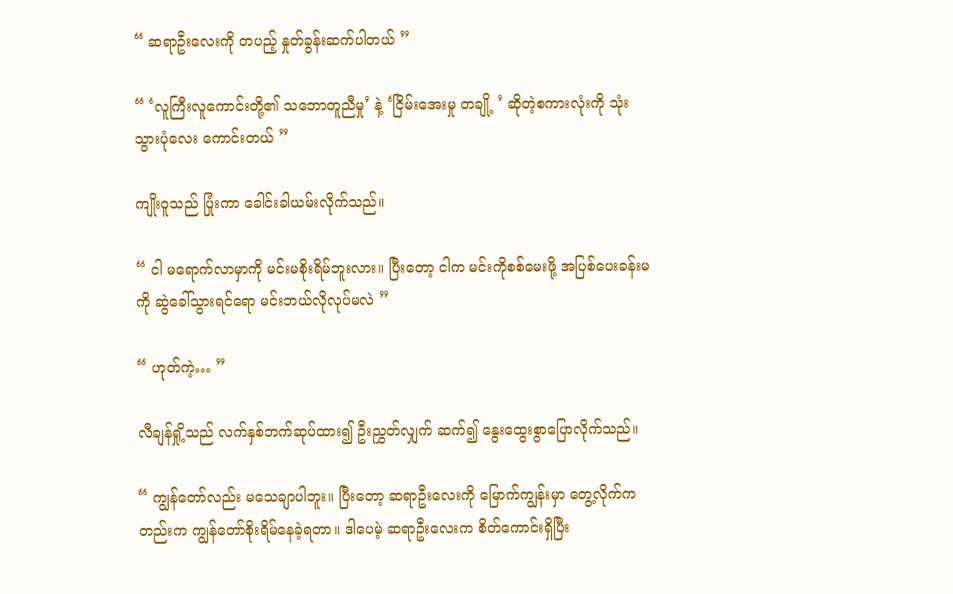“ ဆရာဦးလေးကို တပည့် နှုတ်ခွန်းဆက်ပါတယ် ”

“ ‘လူကြီးလူကောင်းတို့၏ သဘောတူညီမှု’ နဲ့ ‘ငြိမ်းအေးမှု တချို့ ’ ဆိုတဲ့စကားလုံးကို သုံးသွားပုံလေး ကောင်းတယ် ”

ကျိုးဝူသည် ပြုံးကာ ခေါင်းခါယမ်းလိုက်သည်။

“ ငါ မရောက်လာမှာကို မင်းမစိုးရိမ်ဘူးလား။ ပြီးတော့ ငါက မင်းကိုစစ်မေးဖို့ အပြစ်ပေးခန်းမကို ဆွဲခေါ်သွားရင်ရော မင်းဘယ်လိုလုပ်မလဲ ”

“ ဟုတ်ကဲ့… ”

လီချန်ရှို့သည် လက်နှစ်ဘက်ဆုပ်ထား၍ ဦးညွှတ်လျှက် ဆက်၍ နွေးထွေးစွာပြောလိုက်သည်။

“ ကျွန်တော်လည်း မသေချာပါဘူး။ ပြီးတော့ ဆရာဦးလေးကို မြောက်ကျွန်းမှာ တွေ့လိုက်ကတည်းက ကျွန်တော်စိုးရိမ်နေခဲ့ရတာ။ ဒါပေမဲ့ ဆရာဦးလေးက စိတ်ကောင်းရှိပြီး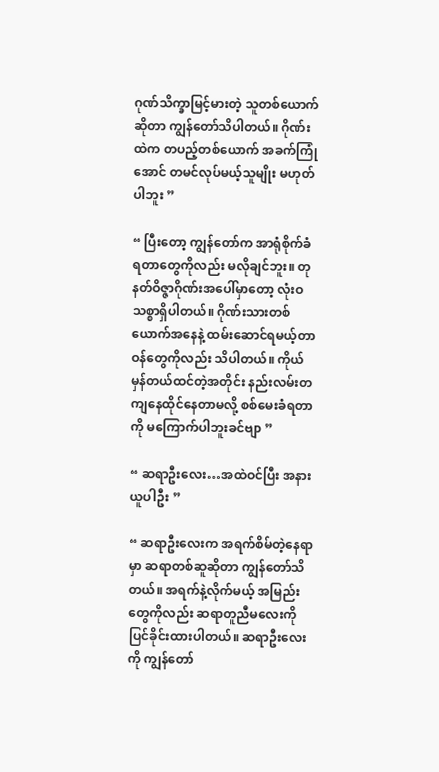ဂုဏ်သိက္ခာမြင့်မားတဲ့ သူတစ်ယောက်ဆိုတာ ကျွန်တော်သိပါတယ်။ ဂိုဏ်းထဲက တပည့်တစ်ယောက် အခက်ကြုံအောင် တမင်လုပ်မယ့်သူမျိုး မဟုတ်ပါဘူး ”

“ ပြီးတော့ ကျွန်တော်က အာရုံစိုက်ခံရတာတွေကိုလည်း မလိုချင်ဘူး။ တုနတ်ဝိဇ္ဇာဂိုဏ်းအပေါ်မှာတော့ လုံးဝ သစ္စာရှိပါတယ်။ ဂိုဏ်းသားတစ်ယောက်အနေနဲ့ ထမ်းဆောင်ရမယ့်တာဝန်တွေကိုလည်း သိပါတယ်။ ကိုယ်မှန်တယ်ထင်တဲ့အတိုင်း နည်းလမ်းတကျနေထိုင်နေတာမလို့ စစ်မေးခံရတာကို မကြောက်ပါဘူးခင်ဗျာ ”

“ ဆရာဦးလေး…အထဲဝင်ပြီး အနားယူပါဦး ”

“ ဆရာဦးလေးက အရက်စိမ်တဲ့နေရာမှာ ဆရာတစ်ဆူဆိုတာ ကျွန်တော်သိတယ်။ အရက်နဲ့လိုက်မယ့် အမြည်းတွေကိုလည်း ဆရာတူညီမလေးကို ပြင်ခိုင်းထားပါတယ်။ ဆရာဦးလေးကို ကျွန်တော်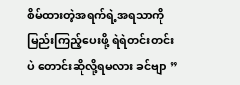စိမ်ထားတဲ့အရက်ရဲ့အရသာကို မြည်းကြည့်ပေးဖို့ ရဲရဲတင်းတင်းပဲ တောင်းဆိုလို့ရမလား ခင်ဗျာ ”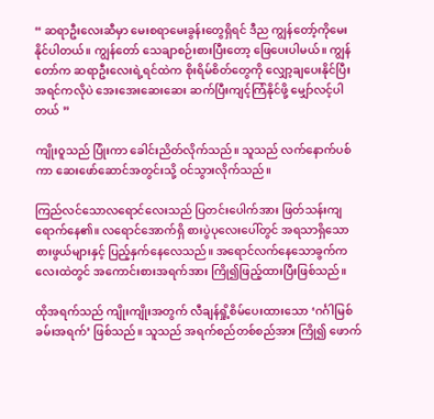“ ဆရာဦးလေးဆီမှာ မေးစရာမေးခွန်းတွေရှိရင် ဒီည ကျွန်တော့်ကိုမေးနိုင်ပါတယ်။ ကျွန်တော် သေချာစဉ်းစားပြီးတော့ ဖြေပေးပါမယ်။ ကျွန်တော်က ဆရာဦးလေးရဲ့ရင်ထဲက စိုးရိမ်စိတ်တွေကို လျှော့ချပေးနိုင်ပြီး အရင်ကလိုပဲ အေးအေးဆေးဆေး ဆက်ပြီးကျင့်ကြံနိုင်ဖို့ မျှော်လင့်ပါတယ် ”

ကျိုးဝူသည် ပြုံးကာ ခေါင်းညိတ်လိုက်သည်။ သူသည် လက်နောက်ပစ်ကာ ဆေးဖော်ဆောင်အတွင်းသို့ ဝင်သွားလိုက်သည်။

ကြည်လင်သောလရောင်လေးသည် ပြတင်းပေါက်အား ဖြတ်သန်းကျရောက်နေ၏။ လရောင်အောက်ရှိ စားပွဲပုလေးပေါ်တွင် အရသာရှိသော စားဖွယ်များနှင့် ပြည့်နှက်နေလေသည်။ အရောင်လက်နေသောခွက်ကလေးထဲတွင် အကောင်းစားအရက်အား ကြို၍ဖြည့်ထားပြီးဖြစ်သည်။

ထိုအရက်သည် ကျိုးကျိုးအတွက် လီချန်ရှို့စိမ်ပေးထားသော ‘ဂင်္ဂါမြစ်ခမ်းအရက်’ ဖြစ်သည်။ သူသည် အရက်စည်တစ်စည်အား ကြို၍ ဖောက်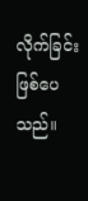လိုက်ခြင်း ဖြစ်ပေသည်။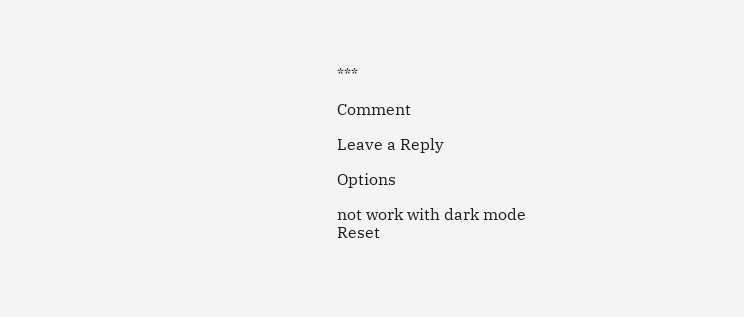***

Comment

Leave a Reply

Options

not work with dark mode
Reset